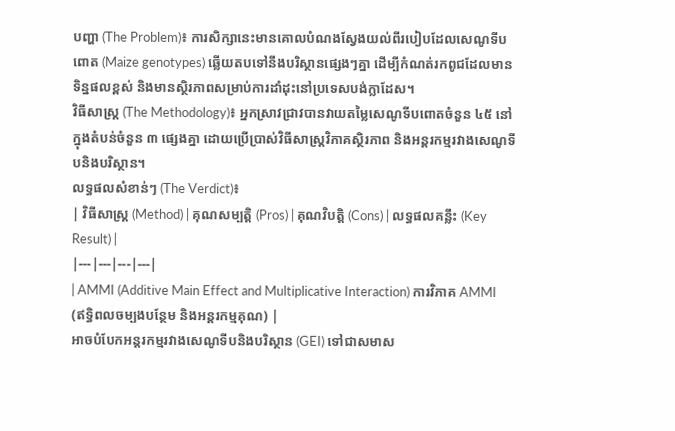បញ្ហា (The Problem)៖ ការសិក្សានេះមានគោលបំណងស្វែងយល់ពីរបៀបដែលសេណូទីបពោត (Maize genotypes) ឆ្លើយតបទៅនឹងបរិស្ថានផ្សេងៗគ្នា ដើម្បីកំណត់រកពូជដែលមានទិន្នផលខ្ពស់ និងមានស្ថិរភាពសម្រាប់ការដាំដុះនៅប្រទេសបង់ក្លាដែស។
វិធីសាស្ត្រ (The Methodology)៖ អ្នកស្រាវជ្រាវបានវាយតម្លៃសេណូទីបពោតចំនួន ៤៥ នៅក្នុងតំបន់ចំនួន ៣ ផ្សេងគ្នា ដោយប្រើប្រាស់វិធីសាស្ត្រវិភាគស្ថិរភាព និងអន្តរកម្មរវាងសេណូទីបនិងបរិស្ថាន។
លទ្ធផលសំខាន់ៗ (The Verdict)៖
| វិធីសាស្ត្រ (Method) | គុណសម្បត្តិ (Pros) | គុណវិបត្តិ (Cons) | លទ្ធផលគន្លឹះ (Key Result) |
|---|---|---|---|
| AMMI (Additive Main Effect and Multiplicative Interaction) ការវិភាគ AMMI (ឥទ្ធិពលចម្បងបន្ថែម និងអន្តរកម្មគុណ) |
អាចបំបែកអន្តរកម្មរវាងសេណូទីបនិងបរិស្ថាន (GEI) ទៅជាសមាស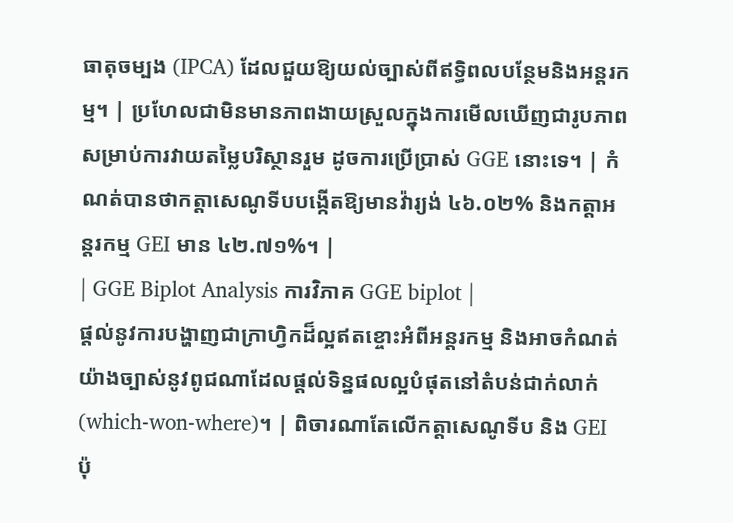ធាតុចម្បង (IPCA) ដែលជួយឱ្យយល់ច្បាស់ពីឥទ្ធិពលបន្ថែមនិងអន្តរកម្ម។ | ប្រហែលជាមិនមានភាពងាយស្រួលក្នុងការមើលឃើញជារូបភាពសម្រាប់ការវាយតម្លៃបរិស្ថានរួម ដូចការប្រើប្រាស់ GGE នោះទេ។ | កំណត់បានថាកត្តាសេណូទីបបង្កើតឱ្យមានវ៉ារ្យង់ ៤៦.០២% និងកត្តាអន្តរកម្ម GEI មាន ៤២.៧១%។ |
| GGE Biplot Analysis ការវិភាគ GGE biplot |
ផ្តល់នូវការបង្ហាញជាក្រាហ្វិកដ៏ល្អឥតខ្ចោះអំពីអន្តរកម្ម និងអាចកំណត់យ៉ាងច្បាស់នូវពូជណាដែលផ្តល់ទិន្នផលល្អបំផុតនៅតំបន់ជាក់លាក់ (which-won-where)។ | ពិចារណាតែលើកត្តាសេណូទីប និង GEI ប៉ុ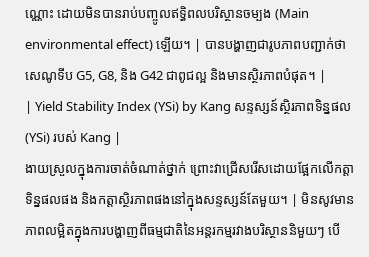ណ្ណោះ ដោយមិនបានរាប់បញ្ចូលឥទ្ធិពលបរិស្ថានចម្បង (Main environmental effect) ឡើយ។ | បានបង្ហាញជារូបភាពបញ្ជាក់ថា សេណូទីប G5, G8, និង G42 ជាពូជល្អ និងមានស្ថិរភាពបំផុត។ |
| Yield Stability Index (YSi) by Kang សន្ទស្សន៍ស្ថិរភាពទិន្នផល (YSi) របស់ Kang |
ងាយស្រួលក្នុងការចាត់ចំណាត់ថ្នាក់ ព្រោះវាជ្រើសរើសដោយផ្អែកលើកត្តាទិន្នផលផង និងកត្តាស្ថិរភាពផងនៅក្នុងសន្ទស្សន៍តែមួយ។ | មិនសូវមានភាពលម្អិតក្នុងការបង្ហាញពីធម្មជាតិនៃអន្តរកម្មរវាងបរិស្ថាននិមួយៗ បើ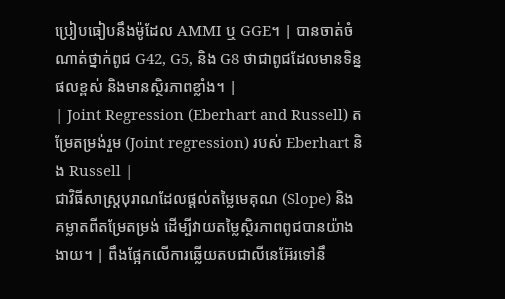ប្រៀបធៀបនឹងម៉ូដែល AMMI ឬ GGE។ | បានចាត់ចំណាត់ថ្នាក់ពូជ G42, G5, និង G8 ថាជាពូជដែលមានទិន្នផលខ្ពស់ និងមានស្ថិរភាពខ្លាំង។ |
| Joint Regression (Eberhart and Russell) តម្រែតម្រង់រួម (Joint regression) របស់ Eberhart និង Russell |
ជាវិធីសាស្ត្របុរាណដែលផ្តល់តម្លៃមេគុណ (Slope) និងគម្លាតពីតម្រែតម្រង់ ដើម្បីវាយតម្លៃស្ថិរភាពពូជបានយ៉ាងងាយ។ | ពឹងផ្អែកលើការឆ្លើយតបជាលីនេអ៊ែរទៅនឹ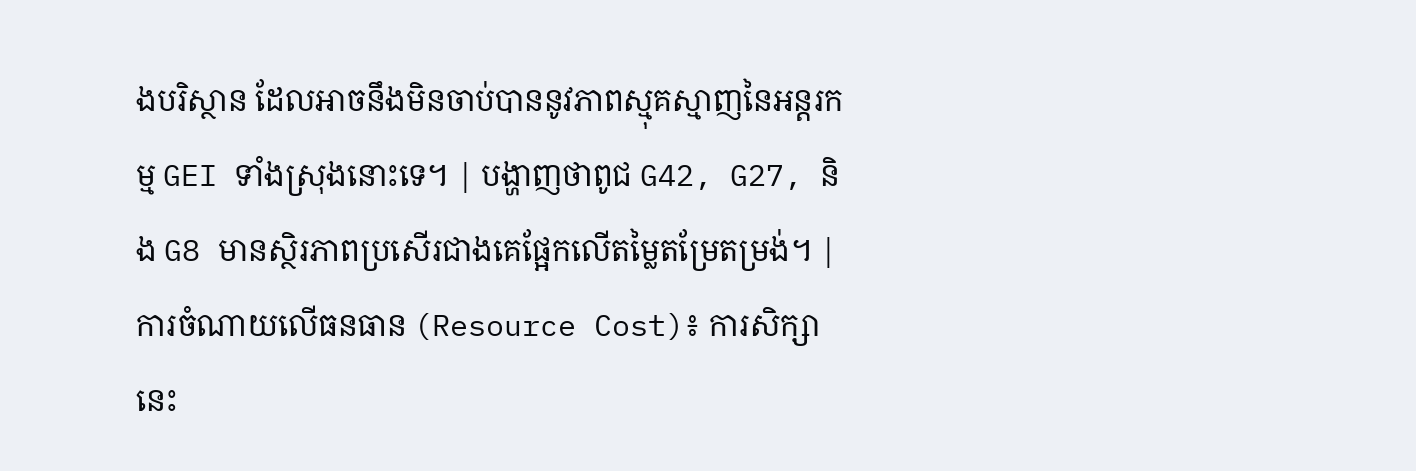ងបរិស្ថាន ដែលអាចនឹងមិនចាប់បាននូវភាពស្មុគស្មាញនៃអន្តរកម្ម GEI ទាំងស្រុងនោះទេ។ | បង្ហាញថាពូជ G42, G27, និង G8 មានស្ថិរភាពប្រសើរជាងគេផ្អែកលើតម្លៃតម្រែតម្រង់។ |
ការចំណាយលើធនធាន (Resource Cost)៖ ការសិក្សានេះ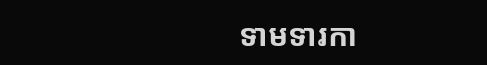ទាមទារកា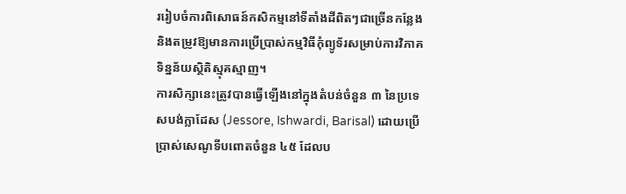ររៀបចំការពិសោធន៍កសិកម្មនៅទីតាំងដីពិតៗជាច្រើនកន្លែង និងតម្រូវឱ្យមានការប្រើប្រាស់កម្មវិធីកុំព្យូទ័រសម្រាប់ការវិភាគទិន្នន័យស្ថិតិស្មុគស្មាញ។
ការសិក្សានេះត្រូវបានធ្វើឡើងនៅក្នុងតំបន់ចំនួន ៣ នៃប្រទេសបង់ក្លាដែស (Jessore, Ishwardi, Barisal) ដោយប្រើប្រាស់សេណូទីបពោតចំនួន ៤៥ ដែលប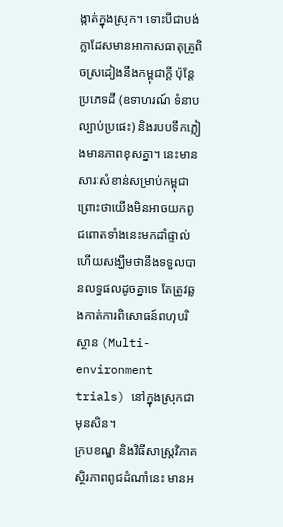ង្កាត់ក្នុងស្រុក។ ទោះបីជាបង់ក្លាដែសមានអាកាសធាតុត្រូពិចស្រដៀងនឹងកម្ពុជាក្តី ប៉ុន្តែប្រភេទដី (ឧទាហរណ៍ ទំនាបល្បាប់ប្រផេះ) និងរបបទឹកភ្លៀងមានភាពខុសគ្នា។ នេះមានសារៈសំខាន់សម្រាប់កម្ពុជា ព្រោះថាយើងមិនអាចយកពូជពោតទាំងនេះមកដាំផ្ទាល់ហើយសង្ឃឹមថានឹងទទួលបានលទ្ធផលដូចគ្នាទេ តែត្រូវឆ្លងកាត់ការពិសោធន៍ពហុបរិស្ថាន (Multi-environment trials) នៅក្នុងស្រុកជាមុនសិន។
ក្របខណ្ឌ និងវិធីសាស្ត្រវិភាគស្ថិរភាពពូជដំណាំនេះ មានអ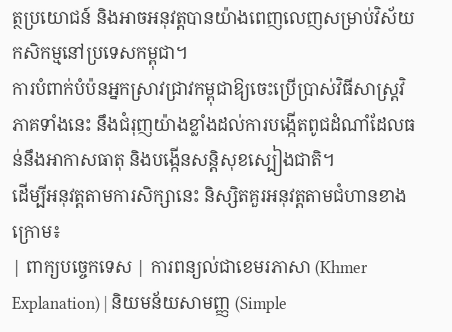ត្ថប្រយោជន៍ និងអាចអនុវត្តបានយ៉ាងពេញលេញសម្រាប់វិស័យកសិកម្មនៅប្រទេសកម្ពុជា។
ការបំពាក់បំប៉នអ្នកស្រាវជ្រាវកម្ពុជាឱ្យចេះប្រើប្រាស់វិធីសាស្ត្រវិភាគទាំងនេះ នឹងជំរុញយ៉ាងខ្លាំងដល់ការបង្កើតពូជដំណាំដែលធន់នឹងអាកាសធាតុ និងបង្កើនសន្តិសុខស្បៀងជាតិ។
ដើម្បីអនុវត្តតាមការសិក្សានេះ និស្សិតគួរអនុវត្តតាមជំហានខាងក្រោម៖
| ពាក្យបច្ចេកទេស | ការពន្យល់ជាខេមរភាសា (Khmer Explanation) | និយមន័យសាមញ្ញ (Simple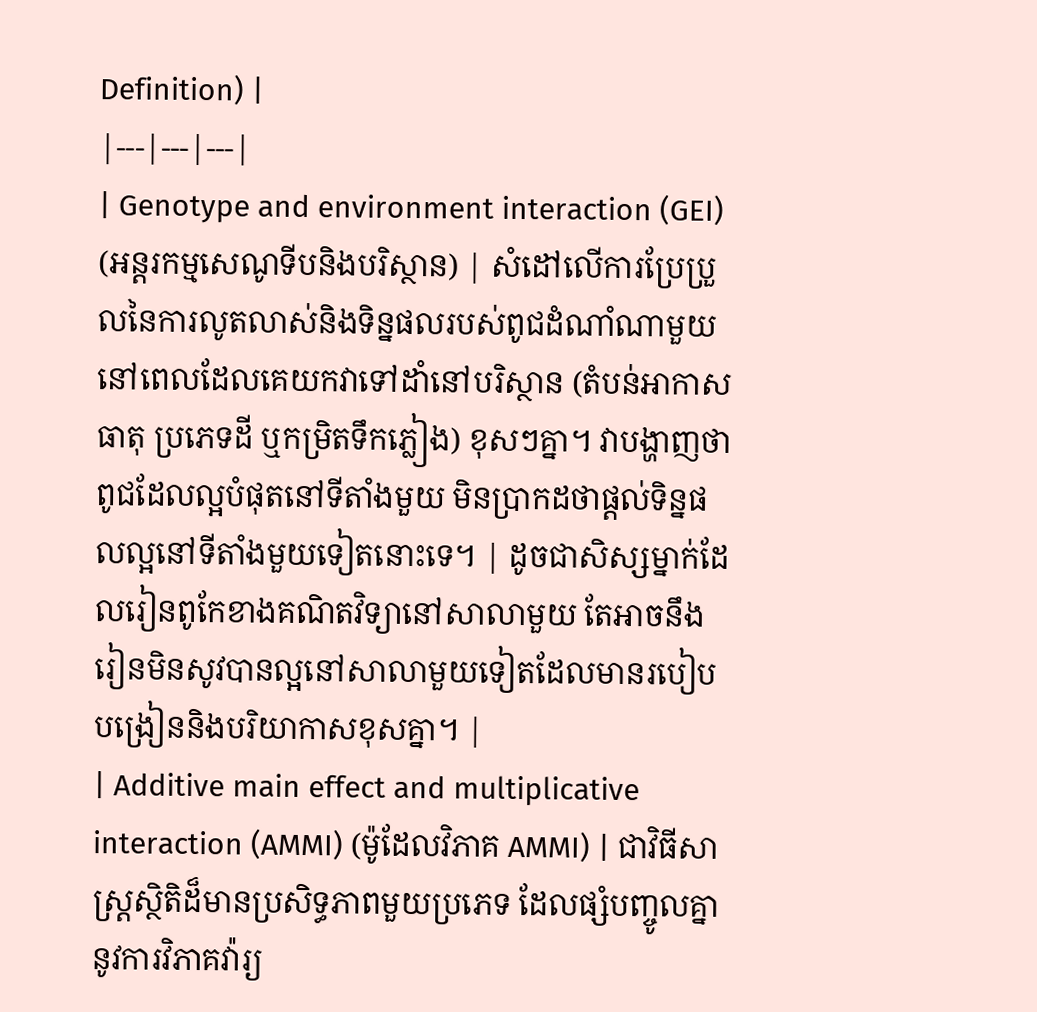Definition) |
|---|---|---|
| Genotype and environment interaction (GEI) (អន្តរកម្មសេណូទីបនិងបរិស្ថាន) | សំដៅលើការប្រែប្រួលនៃការលូតលាស់និងទិន្នផលរបស់ពូជដំណាំណាមួយ នៅពេលដែលគេយកវាទៅដាំនៅបរិស្ថាន (តំបន់អាកាសធាតុ ប្រភេទដី ឬកម្រិតទឹកភ្លៀង) ខុសៗគ្នា។ វាបង្ហាញថាពូជដែលល្អបំផុតនៅទីតាំងមួយ មិនប្រាកដថាផ្តល់ទិន្នផលល្អនៅទីតាំងមួយទៀតនោះទេ។ | ដូចជាសិស្សម្នាក់ដែលរៀនពូកែខាងគណិតវិទ្យានៅសាលាមួយ តែអាចនឹងរៀនមិនសូវបានល្អនៅសាលាមួយទៀតដែលមានរបៀបបង្រៀននិងបរិយាកាសខុសគ្នា។ |
| Additive main effect and multiplicative interaction (AMMI) (ម៉ូដែលវិភាគ AMMI) | ជាវិធីសាស្ត្រស្ថិតិដ៏មានប្រសិទ្ធភាពមួយប្រភេទ ដែលផ្សំបញ្ចូលគ្នានូវការវិភាគវ៉ារ្យ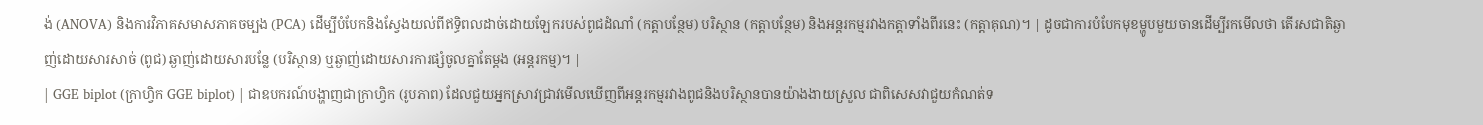ង់ (ANOVA) និងការវិភាគសមាសភាគចម្បង (PCA) ដើម្បីបំបែកនិងស្វែងយល់ពីឥទ្ធិពលដាច់ដោយឡែករបស់ពូជដំណាំ (កត្តាបន្ថែម) បរិស្ថាន (កត្តាបន្ថែម) និងអន្តរកម្មរវាងកត្តាទាំងពីរនេះ (កត្តាគុណ)។ | ដូចជាការបំបែកមុខម្ហូបមួយចានដើម្បីរកមើលថា តើរសជាតិឆ្ងាញ់ដោយសារសាច់ (ពូជ) ឆ្ងាញ់ដោយសារបន្លែ (បរិស្ថាន) ឬឆ្ងាញ់ដោយសារការផ្សំចូលគ្នាតែម្តង (អន្តរកម្ម)។ |
| GGE biplot (ក្រាហ្វិក GGE biplot) | ជាឧបករណ៍បង្ហាញជាក្រាហ្វិក (រូបភាព) ដែលជួយអ្នកស្រាវជ្រាវមើលឃើញពីអន្តរកម្មរវាងពូជនិងបរិស្ថានបានយ៉ាងងាយស្រួល ជាពិសេសវាជួយកំណត់ទ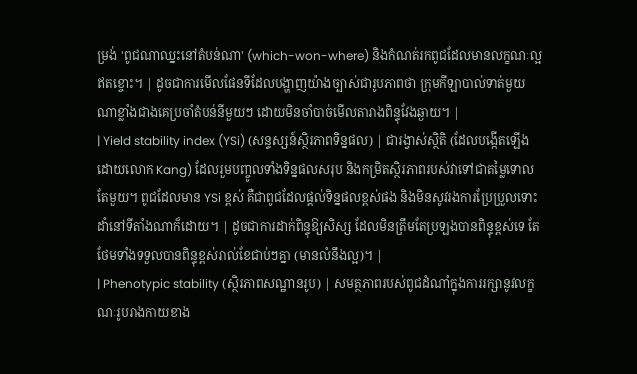ម្រង់ 'ពូជណាឈ្នះនៅតំបន់ណា' (which-won-where) និងកំណត់រកពូជដែលមានលក្ខណៈល្អឥតខ្ចោះ។ | ដូចជាការមើលផែនទីដែលបង្ហាញយ៉ាងច្បាស់ជារូបភាពថា ក្រុមកីឡាបាល់ទាត់មួយណាខ្លាំងជាងគេប្រចាំតំបន់នីមួយៗ ដោយមិនចាំបាច់មើលតារាងពិន្ទុវែងឆ្ងាយ។ |
| Yield stability index (YSi) (សន្ទស្សន៍ស្ថិរភាពទិន្នផល) | ជារង្វាស់ស្ថិតិ (ដែលបង្កើតឡើងដោយលោក Kang) ដែលរួមបញ្ចូលទាំងទិន្នផលសរុប និងកម្រិតស្ថិរភាពរបស់វាទៅជាតម្លៃទោលតែមួយ។ ពូជដែលមាន YSi ខ្ពស់ គឺជាពូជដែលផ្តល់ទិន្នផលខ្ពស់ផង និងមិនសូវរងការប្រែប្រួលទោះដាំនៅទីតាំងណាក៏ដោយ។ | ដូចជាការដាក់ពិន្ទុឱ្យសិស្ស ដែលមិនត្រឹមតែប្រឡងបានពិន្ទុខ្ពស់ទេ តែថែមទាំងទទួលបានពិន្ទុខ្ពស់រាល់ខែជាប់ៗគ្នា (មានលំនឹងល្អ)។ |
| Phenotypic stability (ស្ថិរភាពសណ្ឋានរូប) | សមត្ថភាពរបស់ពូជដំណាំក្នុងការរក្សានូវលក្ខណៈរូបរាងកាយខាង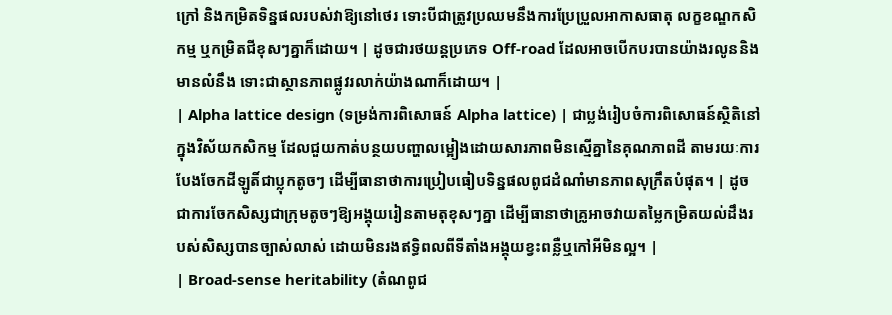ក្រៅ និងកម្រិតទិន្នផលរបស់វាឱ្យនៅថេរ ទោះបីជាត្រូវប្រឈមនឹងការប្រែប្រួលអាកាសធាតុ លក្ខខណ្ឌកសិកម្ម ឬកម្រិតជីខុសៗគ្នាក៏ដោយ។ | ដូចជារថយន្តប្រភេទ Off-road ដែលអាចបើកបរបានយ៉ាងរលូននិងមានលំនឹង ទោះជាស្ថានភាពផ្លូវរលាក់យ៉ាងណាក៏ដោយ។ |
| Alpha lattice design (ទម្រង់ការពិសោធន៍ Alpha lattice) | ជាប្លង់រៀបចំការពិសោធន៍ស្ថិតិនៅក្នុងវិស័យកសិកម្ម ដែលជួយកាត់បន្ថយបញ្ហាលម្អៀងដោយសារភាពមិនស្មើគ្នានៃគុណភាពដី តាមរយៈការបែងចែកដីឡូតិ៍ជាប្លុកតូចៗ ដើម្បីធានាថាការប្រៀបធៀបទិន្នផលពូជដំណាំមានភាពសុក្រឹតបំផុត។ | ដូចជាការចែកសិស្សជាក្រុមតូចៗឱ្យអង្គុយរៀនតាមតុខុសៗគ្នា ដើម្បីធានាថាគ្រូអាចវាយតម្លៃកម្រិតយល់ដឹងរបស់សិស្សបានច្បាស់លាស់ ដោយមិនរងឥទ្ធិពលពីទីតាំងអង្គុយខ្វះពន្លឺឬកៅអីមិនល្អ។ |
| Broad-sense heritability (តំណពូជ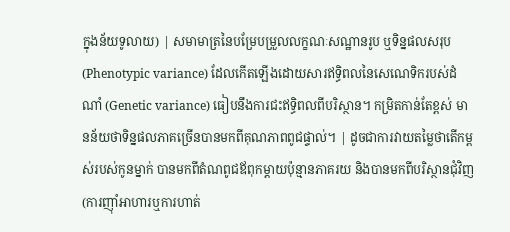ក្នុងន័យទូលាយ) | សមាមាត្រនៃបម្រែបម្រួលលក្ខណៈសណ្ឋានរូប ឬទិន្នផលសរុប (Phenotypic variance) ដែលកើតឡើងដោយសារឥទ្ធិពលនៃសេណេទិករបស់ដំណាំ (Genetic variance) ធៀបនឹងការជះឥទ្ធិពលពីបរិស្ថាន។ កម្រិតកាន់តែខ្ពស់ មានន័យថាទិន្នផលភាគច្រើនបានមកពីគុណភាពពូជផ្ទាល់។ | ដូចជាការវាយតម្លៃថាតើកម្ពស់របស់កូនម្នាក់ បានមកពីតំណពូជឪពុកម្តាយប៉ុន្មានភាគរយ និងបានមកពីបរិស្ថានជុំវិញ (ការញ៉ាំអាហារឬការហាត់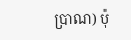ប្រាណ) ប៉ុ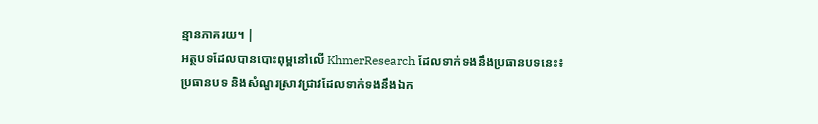ន្មានភាគរយ។ |
អត្ថបទដែលបានបោះពុម្ពនៅលើ KhmerResearch ដែលទាក់ទងនឹងប្រធានបទនេះ៖
ប្រធានបទ និងសំណួរស្រាវជ្រាវដែលទាក់ទងនឹងឯក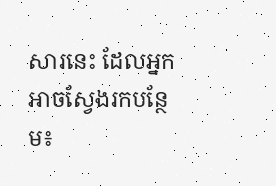សារនេះ ដែលអ្នកអាចស្វែងរកបន្ថែម៖